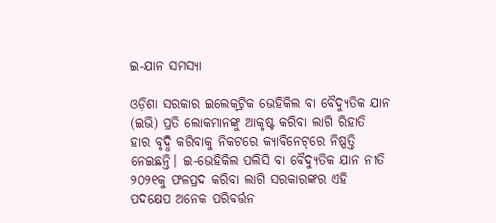ଇ-ଯାନ ସମସ୍ୟା

ଓଡ଼ିଶା ସରକାର ଇଲେକ୍‌ଟ୍ରିକ ଭେହିକିଲ ବା ବୈଦ୍ୟୁତିକ ଯାନ (ଇଭି) ପ୍ରତି ଲୋକମାନଙ୍କୁ ଆକୃଷ୍ଟ କରିବା ଲାଗି ରିହାତି ହାର ବୃଦ୍ଧି କରିବାକୁ ନିକଟରେ କ୍ୟାବିନେଟ୍‌ରେ ନିଷ୍ପତ୍ତି ନେଇଛନ୍ତି। ଇ-ଭେହିକିଲ ପଲିସି ବା ବୈଦ୍ୟୁତିକ ଯାନ ନୀତି ୨୦୨୧କୁ ଫଳପ୍ରଦ କରିବା ଲାଗି ସରକାରଙ୍କର ଏହି ପଦକ୍ଷେପ ଅନେକ ପରିବର୍ତ୍ତନ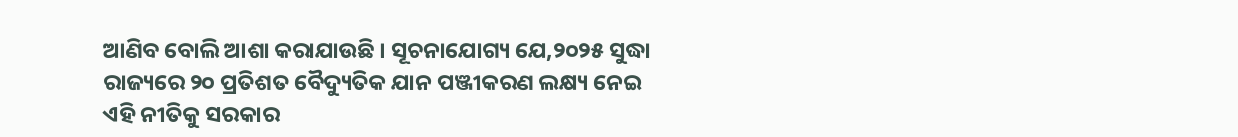ଆଣିବ ବୋଲି ଆଶା କରାଯାଉଛି । ସୂଚନାଯୋଗ୍ୟ ଯେ,୨୦୨୫ ସୁଦ୍ଧା ରାଜ୍ୟରେ ୨୦ ପ୍ରତିଶତ ବୈଦ୍ୟୁତିକ ଯାନ ପଞ୍ଜୀକରଣ ଲକ୍ଷ୍ୟ ନେଇ ଏହି ନୀତିକୁ ସରକାର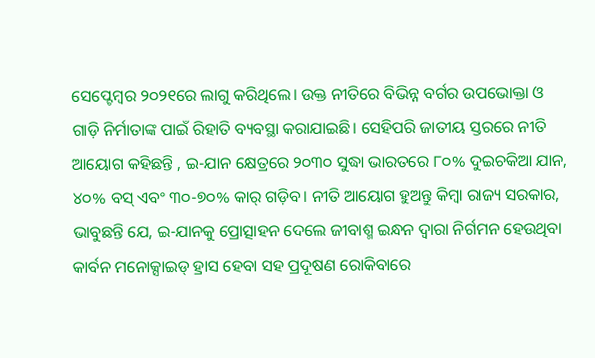ସେପ୍ଟେମ୍ବର ୨୦୨୧ରେ ଲାଗୁ କରିଥିଲେ। ଉକ୍ତ ନୀତିରେ ବିଭିନ୍ନ ବର୍ଗର ଉପଭୋକ୍ତା ଓ ଗାଡ଼ି ନିର୍ମାତାଙ୍କ ପାଇଁ ରିହାତି ବ୍ୟବସ୍ଥା କରାଯାଇଛି। ସେହିପରି ଜାତୀୟ ସ୍ତରରେ ନୀତି ଆୟୋଗ କହିଛନ୍ତି , ଇ-ଯାନ କ୍ଷେତ୍ରରେ ୨୦୩୦ ସୁଦ୍ଧା ଭାରତରେ ୮୦% ଦୁଇଚକିଆ ଯାନ, ୪୦% ବସ୍‌ ଏବଂ ୩୦-୭୦% କାର୍‌ ଗଡ଼ିବ। ନୀତି ଆୟୋଗ ହୁଅନ୍ତୁ କିମ୍ବା ରାଜ୍ୟ ସରକାର, ଭାବୁଛନ୍ତି ଯେ, ଇ-ଯାନକୁ ପ୍ରୋତ୍ସାହନ ଦେଲେ ଜୀବାଶ୍ମ ଇନ୍ଧନ ଦ୍ୱାରା ନିର୍ଗମନ ହେଉଥିବା କାର୍ବନ ମନୋକ୍ସାଇଡ୍‌ ହ୍ରାସ ହେବା ସହ ପ୍ରଦୂଷଣ ରୋକିବାରେ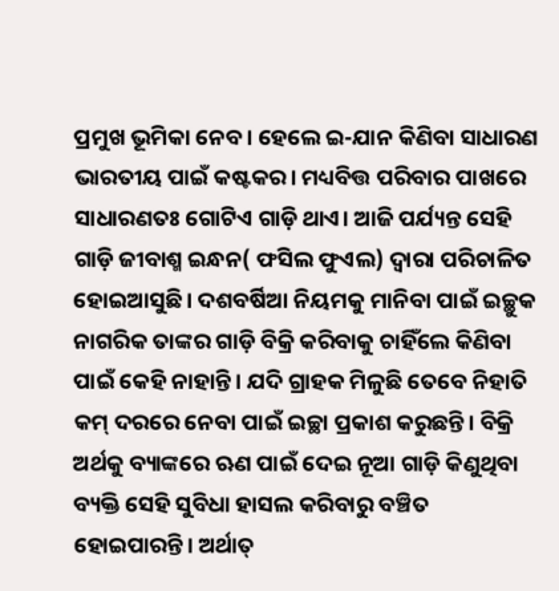ପ୍ରମୁଖ ଭୂମିକା ନେବ। ହେଲେ ଇ-ଯାନ କିଣିବା ସାଧାରଣ ଭାରତୀୟ ପାଇଁ କଷ୍ଟକର। ମଧ୍ୟବିତ୍ତ ପରିବାର ପାଖରେ ସାଧାରଣତଃ ଗୋଟିଏ ଗାଡ଼ି ଥାଏ। ଆଜି ପର୍ଯ୍ୟନ୍ତ ସେହି ଗାଡ଼ି ଜୀବାଶ୍ମ ଇନ୍ଧନ( ଫସିଲ ଫୁଏଲ) ଦ୍ୱାରା ପରିଚାଳିତ ହୋଇଆସୁଛି। ଦଶବର୍ଷିଆ ନିୟମକୁ ମାନିବା ପାଇଁ ଇଚ୍ଛୁକ ନାଗରିକ ତାଙ୍କର ଗାଡ଼ି ବିକ୍ରି କରିବାକୁ ଚାହିଁଲେ କିଣିବା ପାଇଁ କେହି ନାହାନ୍ତି। ଯଦି ଗ୍ରାହକ ମିଳୁଛି ତେବେ ନିହାତି କମ୍‌ ଦରରେ ନେବା ପାଇଁ ଇଚ୍ଛା ପ୍ରକାଶ କରୁଛନ୍ତି। ବିକ୍ରି ଅର୍ଥକୁ ବ୍ୟାଙ୍କରେ ଋଣ ପାଇଁ ଦେଇ ନୂଆ ଗାଡ଼ି କିଣୁଥିବା ବ୍ୟକ୍ତି ସେହି ସୁବିଧା ହାସଲ କରିବାରୁ ବଞ୍ଚିତ ହୋଇପାରନ୍ତି। ଅର୍ଥାତ୍‌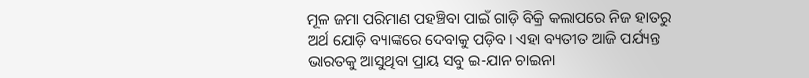ମୂଳ ଜମା ପରିମାଣ ପହଞ୍ଚିବା ପାଇଁ ଗାଡ଼ି ବିକ୍ରି କଲାପରେ ନିଜ ହାତରୁ ଅର୍ଥ ଯୋଡ଼ି ବ୍ୟାଙ୍କରେ ଦେବାକୁ ପଡ଼ିବ। ଏହା ବ୍ୟତୀତ ଆଜି ପର୍ଯ୍ୟନ୍ତ ଭାରତକୁ ଆସୁଥିବା ପ୍ରାୟ ସବୁ ଇ-ଯାନ ଚାଇନା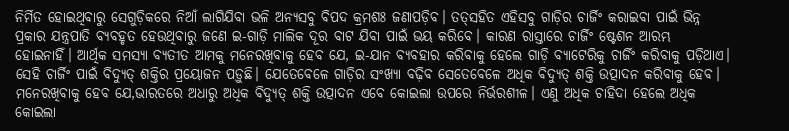ନିର୍ମିତ ହୋଇଥିବାରୁ ସେଗୁଡ଼ିକରେ ନିଆଁ ଲାଗିଯିବା ଭଳି ଅନ୍ୟସବୁ ବିପଦ କ୍ରମଶଃ ଜଣାପଡ଼ିବ। ତତ୍‌ସହିତ ଏହିସବୁ ଗାଡ଼ିର ଚାର୍ଜିଂ କରାଇବା ପାଇଁ ଭିନ୍ନ ପ୍ରକାର ଯନ୍ତ୍ରପାତି ବ୍ୟବହୃତ ହେଉଥିବାରୁ ଜଣେ ଇ-ଗାଡ଼ି ମାଲିକ ଦୂର ବାଟ ଯିବା ପାଇଁ ଭୟ କରିବେ। କାରଣ ରାସ୍ତାରେ ଚାର୍ଜିଂ ଷ୍ଟେଶନ ଆରମ୍ଭ ହୋଇନାହିଁ। ଆର୍ଥିକ ସମସ୍ୟା ବ୍ୟତୀତ ଆମକୁ ମନେରଖିବାକୁ ହେବ ଯେ, ଇ-ଯାନ ବ୍ୟବହାର କରିବାକୁ ହେଲେ ଗାଡ଼ି ବ୍ୟାଟେରିକୁ ଚାର୍ଜିଂ କରିବାକୁ ପଡ଼ିଥାଏ। ସେହି ଚାର୍ଜିଂ ପାଇଁ ବିଦ୍ୟୁତ୍‌ ଶକ୍ତିର ପ୍ରୟୋଜନ ପଡ଼ୁଛି। ଯେତେବେଳେ ଗାଡ଼ିର ସଂଖ୍ୟା ବଢ଼ିବ ସେତେବେଳେ ଅଧିକ ବିଦ୍ୟୁତ୍‌ ଶକ୍ତି ଉତ୍ପାଦନ କରିବାକୁ ହେବ। ମନେରଖିବାକୁ ହେବ ଯେ,ଭାରତରେ ଅଧାରୁ ଅଧିକ ବିଦ୍ୟୁତ୍‌ ଶକ୍ତି ଉତ୍ପାଦନ ଏବେ କୋଇଲା ଉପରେ ନିର୍ଭରଶୀଳ। ଏଣୁ ଅଧିକ ଚାହିଦା ହେଲେ ଅଧିକ କୋଇଲା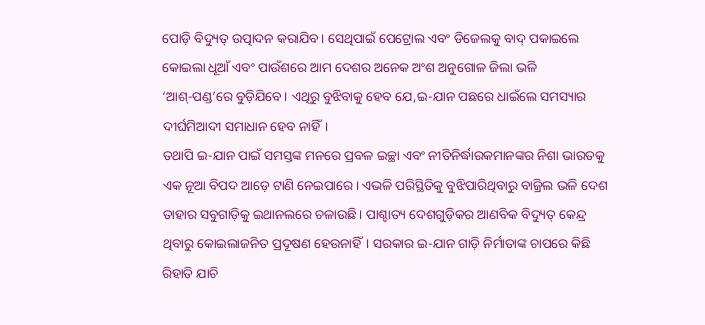ପୋଡ଼ି ବିଦ୍ୟୁତ୍‌ ଉତ୍ପାଦନ କରାଯିବ। ସେଥିପାଇଁ ପେଟ୍ରୋଲ ଏବଂ ଡିଜେଲକୁ ବାଦ୍‌ ପକାଇଲେ କୋଇଲା ଧୂଆଁ ଏବଂ ପାଉଁଶରେ ଆମ ଦେଶର ଅନେକ ଅଂଶ ଅନୁଗୋଳ ଜିଲା ଭଳି ‘ଆଶ୍‌-ପଣ୍ଡ’ରେ ବୁଡ଼ିଯିବେ। ଏଥିରୁ ବୁଝିବାକୁ ହେବ ଯେ,ଇ-ଯାନ ପଛରେ ଧାଇଁଲେ ସମସ୍ୟାର ଦୀର୍ଘମିଆଦୀ ସମାଧାନ ହେବ ନାହିଁ।
ତଥାପି ଇ-ଯାନ ପାଇଁ ସମସ୍ତଙ୍କ ମନରେ ପ୍ରବଳ ଇଚ୍ଛା ଏବଂ ନୀତିନିର୍ଦ୍ଧାରକମାନଙ୍କର ନିଶା ଭାରତକୁ ଏକ ନୂଆ ବିପଦ ଆଡ଼େ ଟାଣି ନେଇପାରେ। ଏଭଳି ପରିସ୍ଥିତିକୁ ବୁଝିପାରିଥିବାରୁ ବାଜ୍ରିଲ ଭଳି ଦେଶ ତାହାର ସବୁଗାଡ଼ିକୁ ଇଥାନଲରେ ଚଳାଉଛି। ପାଶ୍ଚାତ୍ୟ ଦେଶଗୁଡ଼ିକର ଆଣବିକ ବିଦ୍ୟୁତ୍‌ କେନ୍ଦ୍ର ଥିବାରୁ କୋଇଲାଜନିତ ପ୍ରଦୂଷଣ ହେଉନାହିଁ। ସରକାର ଇ-ଯାନ ଗାଡ଼ି ନିର୍ମାତାଙ୍କ ଚାପରେ କିଛି ରିହାତି ଯାଚି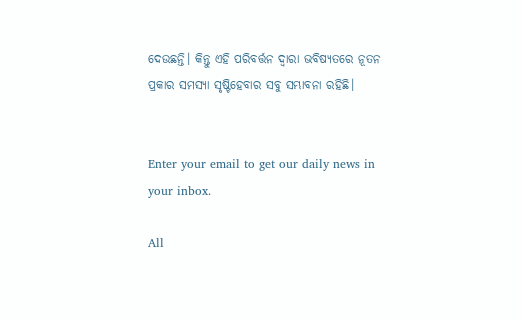ଦେଉଛନ୍ତି। କିନ୍ତୁ ଏହି ପରିବର୍ତ୍ତନ ଦ୍ୱାରା ଭବିଷ୍ୟତରେ ନୂତନ ପ୍ରକାର ସମସ୍ୟା ସୃଷ୍ଟିହେବାର ସବୁ ସମ୍ଭାବନା ରହିଛି।


Enter your email to get our daily news in your inbox.

All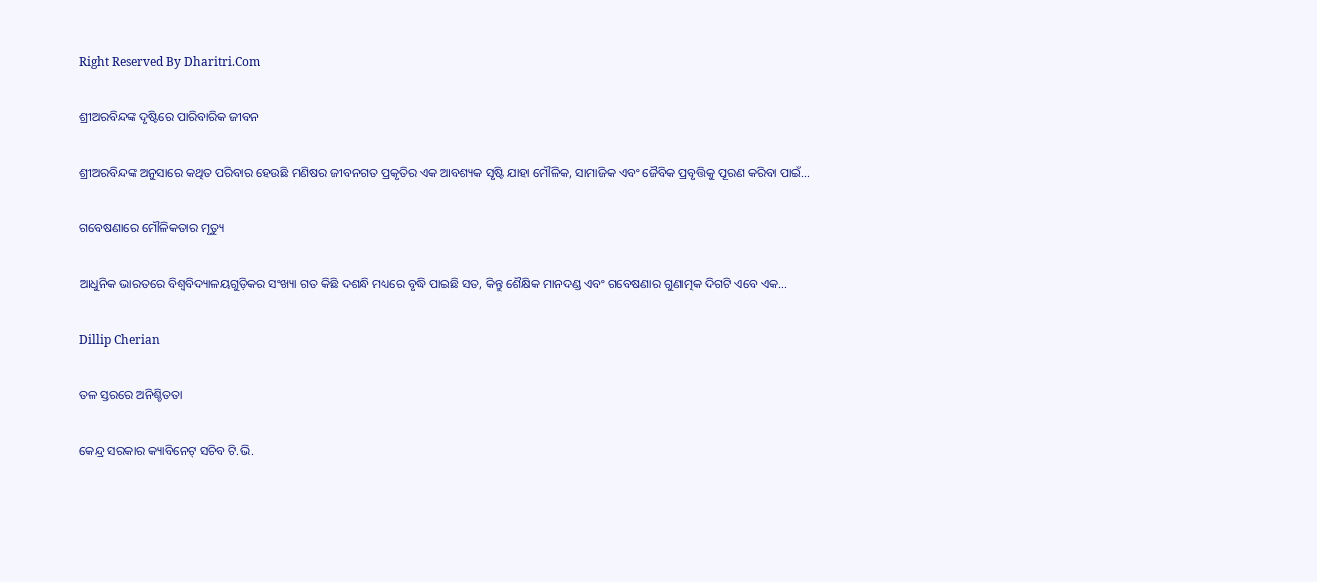Right Reserved By Dharitri.Com

ଶ୍ରୀଅରବିନ୍ଦଙ୍କ ଦୃଷ୍ଟିରେ ପାରିବାରିକ ଜୀବନ

ଶ୍ରୀଅରବିନ୍ଦଙ୍କ ଅନୁସାରେ କଥିତ ପରିବାର ହେଉଛି ମଣିଷର ଜୀବନଗତ ପ୍ରକୃତିର ଏକ ଆବଶ୍ୟକ ସୃଷ୍ଟି ଯାହା ମୌଳିକ, ସାମାଜିକ ଏବଂ ଜୈବିକ ପ୍ରବୃତ୍ତିକୁ ପୂରଣ କରିବା ପାଇଁ…

ଗବେଷଣାରେ ମୌଳିକତାର ମୃତ୍ୟୁ

ଆଧୁନିକ ଭାରତରେ ବିଶ୍ୱବିଦ୍ୟାଳୟଗୁଡ଼ିକର ସଂଖ୍ୟା ଗତ କିଛି ଦଶନ୍ଧି ମଧ୍ୟରେ ବୃଦ୍ଧି ପାଇଛି ସତ, କିନ୍ତୁ ଶୈକ୍ଷିକ ମାନଦଣ୍ଡ ଏବଂ ଗବେଷଣାର ଗୁଣାତ୍ମକ ଦିଗଟି ଏବେ ଏକ…

Dillip Cherian

ତଳ ସ୍ତରରେ ଅନିଶ୍ଚିତତା

କେନ୍ଦ୍ର ସରକାର କ୍ୟାବିନେଟ୍‌ ସଚିବ ଟି.ଭି.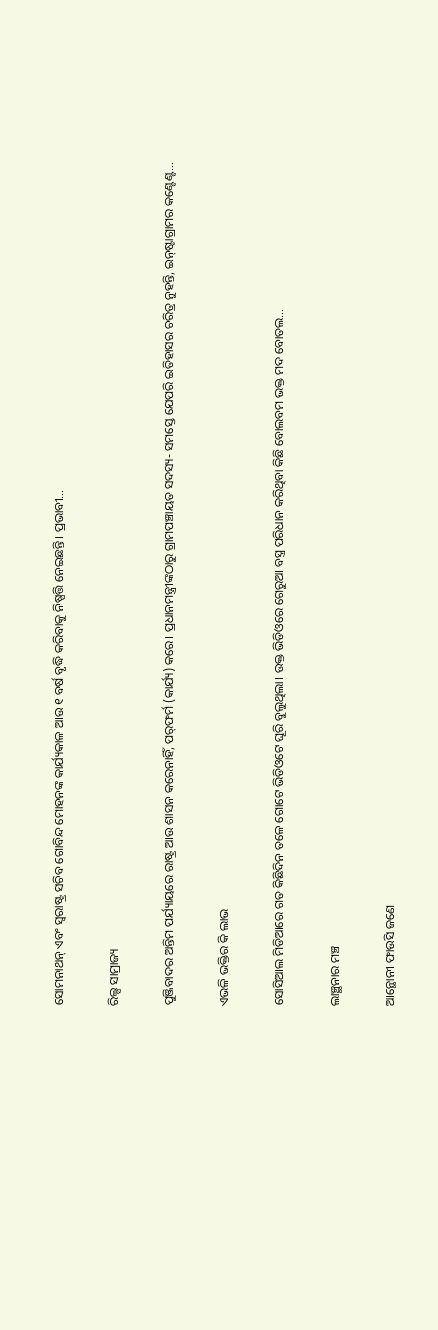ସୋମନାଥନ୍‌ ଏବଂ ସ୍ବରାଷ୍ଟ୍ର ସଚିବ ଗୋବିନ୍ଦ ମୋହନଙ୍କ କାର୍ଯ୍ୟକାଳ ଆଉ ୧ ବର୍ଷ ବୃଦ୍ଧି କରିବାକୁ ନିଷ୍ପତ୍ତି ନେଇଛନ୍ତି। ପ୍ରଭାବୀ…

ରିଲ୍ସ ସାମ୍ରାଜ୍ୟ

ପୁଞ୍ଜିବାଦର ଅନ୍ତିମ ପର୍ଯ୍ୟାୟରେ ରାଷ୍ଟ୍ର ଆଉ ଶାସନ କରେନାହିଁ, ପର୍‌ଫର୍ମ (କାର୍ଯ୍ୟ) କରେ। ପ୍ରଧାନମନ୍ତ୍ରୀଙ୍କଠାରୁ ଗ୍ରାମପଞ୍ଚାୟତ ସଦସ୍ୟ- ସମସ୍ତେ ଯେପରି ଇତିହାସର ଚରିତ୍ର ନୁହନ୍ତି, ଇନ୍‌ଷ୍ଟାଗ୍ରାମର କଣ୍ଟେଣ୍ଟ…

ଏଭଳି ଭକ୍ତିର କି ଲାଭ

ସୋସିଆଲ ମିଡିଆରେ ଗତ କିଛିଦିନ ତଳେ ଗୋଟେ ଭିଡିଓଟେ ଘୂରି ବୁଲୁଥିଲା। ଉକ୍ତ ଭିଡିଓରେ ଗେରୁଆ ବସ୍ତ୍ର ପରିଧାନ କରିଥିବା କିଛି ବୋଲବମ ଭକ୍ତ ମଦ ବୋତଲ…

ଲାଞ୍ଛନାର ମଞ୍ଚ

ଆନ୍ଥୋନୀ ଫାଉସି ଜଣେ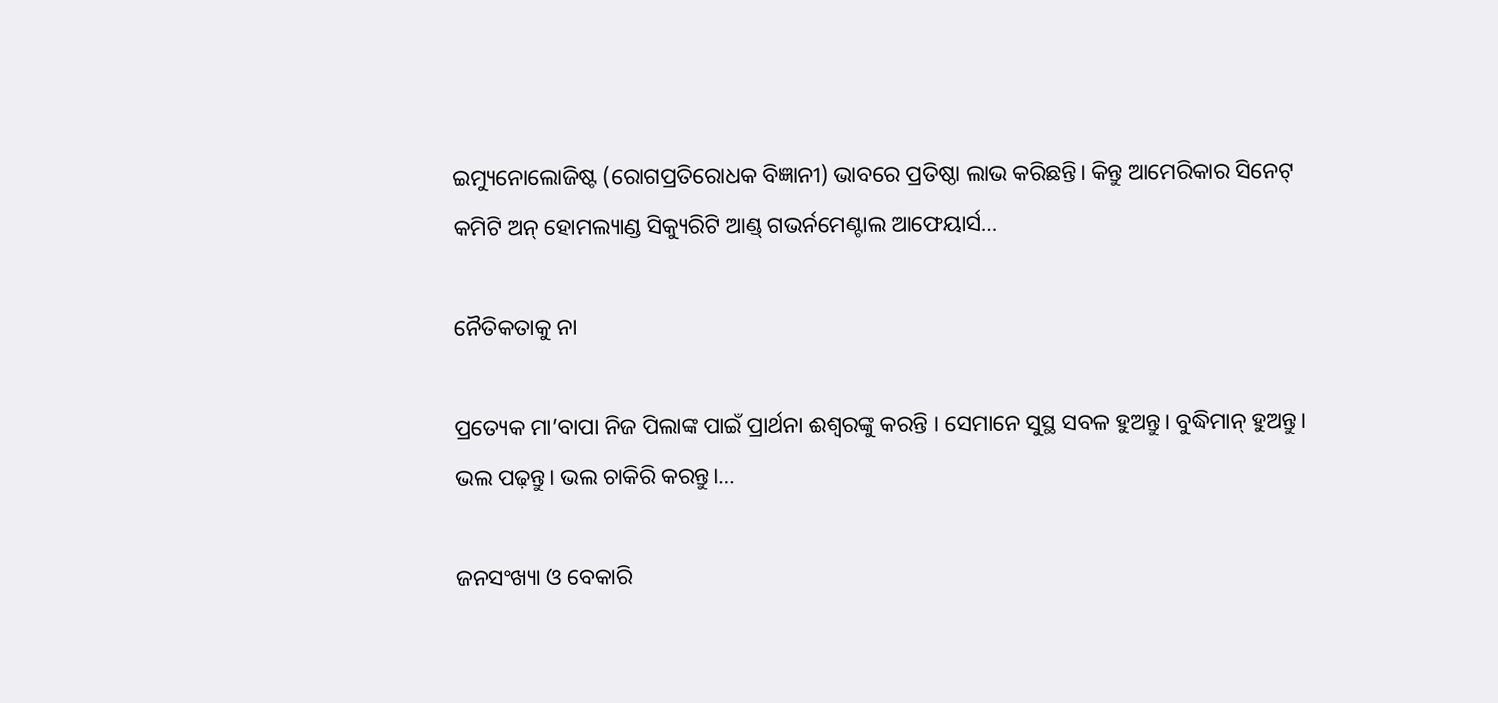ଇମ୍ୟୁନୋଲୋଜିଷ୍ଟ (ରୋଗପ୍ରତିରୋଧକ ବିଜ୍ଞାନୀ) ଭାବରେ ପ୍ରତିଷ୍ଠା ଲାଭ କରିଛନ୍ତି। କିନ୍ତୁ ଆମେରିକାର ସିନେଟ୍‌ କମିଟି ଅନ୍‌ ହୋମଲ୍ୟାଣ୍ଡ ସିକ୍ୟୁରିଟି ଆଣ୍ଡ୍‌ ଗଭର୍ନମେଣ୍ଟାଲ ଆଫେୟାର୍ସ…

ନୈତିକତାକୁ ନା

ପ୍ରତ୍ୟେକ ମା’ବାପା ନିଜ ପିଲାଙ୍କ ପାଇଁ ପ୍ରାର୍ଥନା ଈଶ୍ୱରଙ୍କୁ କରନ୍ତି । ସେମାନେ ସୁସ୍ଥ ସବଳ ହୁଅନ୍ତୁ। ବୁଦ୍ଧିମାନ୍‌ ହୁଅନ୍ତୁ। ଭଲ ପଢ଼ନ୍ତୁ। ଭଲ ଚାକିରି କରନ୍ତୁ।…

ଜନସଂଖ୍ୟା ଓ ବେକାରି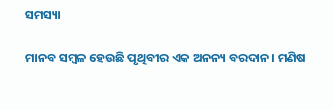ସମସ୍ୟା

ମାନବ ସମ୍ବଳ ହେଉଛି ପୃଥିବୀର ଏକ ଅନନ୍ୟ ବରଦାନ। ମଣିଷ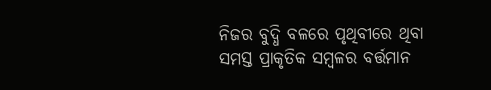ନିଜର ବୁଦ୍ଧି ବଳରେ ପୃଥିବୀରେ ଥିବା ସମସ୍ତ ପ୍ରାକୃତିକ ସମ୍ବଳର ବର୍ତ୍ତମାନ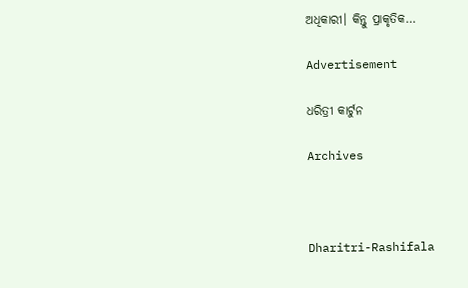ଅଧିକାରୀ। କିନ୍ତୁ ପ୍ରାକୃତିକ…

Advertisement

ଧରିତ୍ରୀ କାର୍ଟୁନ

Archives



Dharitri-Rashifala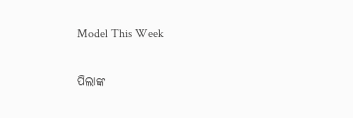Model This Week

ପିଲାଙ୍କ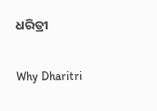ଧରିତ୍ରୀ

Why Dharitri